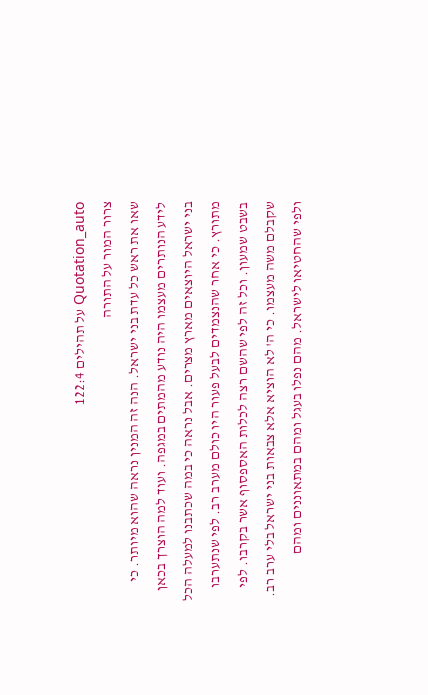Quotation_auto על תהילים 122:4
צרור המור על התורה
שאו את ראש כל עדת בני ישראל. הנה זה המנין נראה שהוא מיותר. כי לידע הנותרים מעצמו היה נודע מהמתים במגפה. ועוד למה הוצרך בכאן בני ישראל היוצאים מארץ מצרים. אבל נראה כי במה שכתבנו למעלה הכל מתורץ. כי אחר שהנצמדים לבעל פעור היו כולם מערב רב. לפי שנתערבו בשבט שמעון. וכל זה לפי שהשם רצה לכלות האספסוף אשר בקרבו. לפי שקבלם משה מעצמו. כי ה' לא הוציא אלא צבאות בני ישראל בלי ערב רב. ולפי שהחטיאו לישראל. מהם נפלו בעגל ומהם במתאוננים ומהם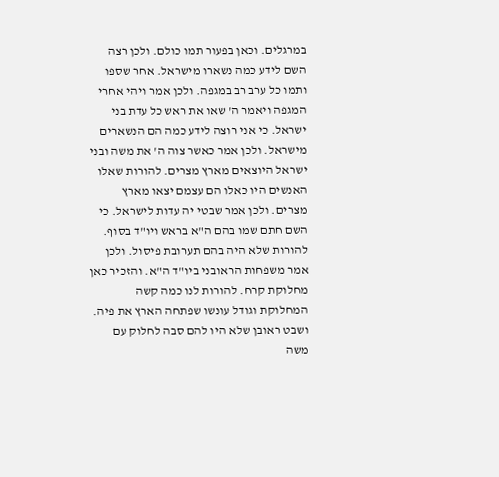במרגלים. וכאן בפעור תמו כולם. ולכן רצה השם לידע כמה נשארו מישראל. אחר שספו ותמו כל ערב רב במגפה. ולכן אמר ויהי אחרי המגפה ויאמר ה' שאו את ראש כל עדת בני ישראל. כי אני רוצה לידע כמה הם הנשארים מישראל. ולכן אמר כאשר צוה ה' את משה ובני ישראל היוצאים מארץ מצרים. להורות שאלו האנשים היו כאלו הם עצמם יצאו מארץ מצרים. ולכן אמר שבטי יה עדות לישראל. כי השם חתם שמו בהם ה"א בראש ויו"ד בסוף. להורות שלא היה בהם תערובת פיסול. ולכן אמר משפחות הראובני ביו"ד ה"א. והזכיר כאן מחלוקת קרח. להורות לנו כמה קשה המחלוקת וגודל עונשו שפתחה הארץ את פיה. ושבט ראובן שלא היו להם סבה לחלוק עם משה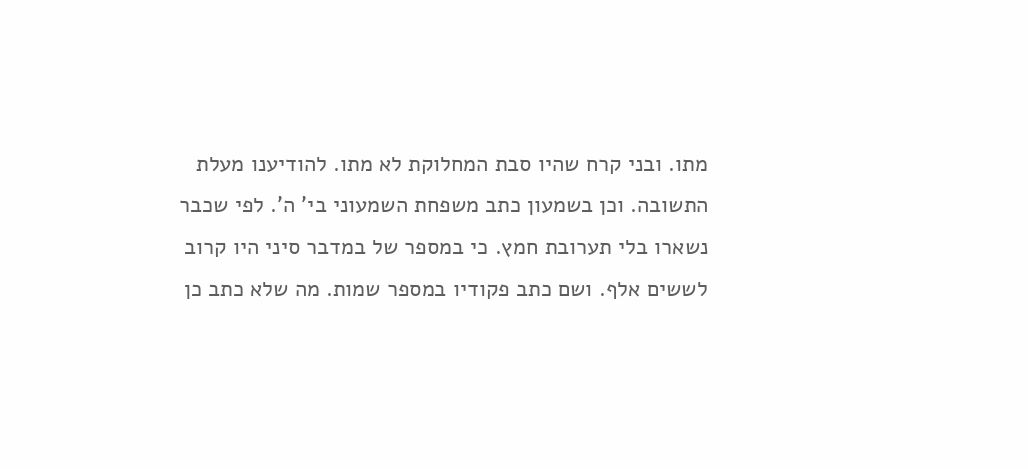מתו. ובני קרח שהיו סבת המחלוקת לא מתו. להודיענו מעלת התשובה. וכן בשמעון כתב משפחת השמעוני בי' ה'. לפי שכבר נשארו בלי תערובת חמץ. כי במספר של במדבר סיני היו קרוב לששים אלף. ושם כתב פקודיו במספר שמות. מה שלא כתב כן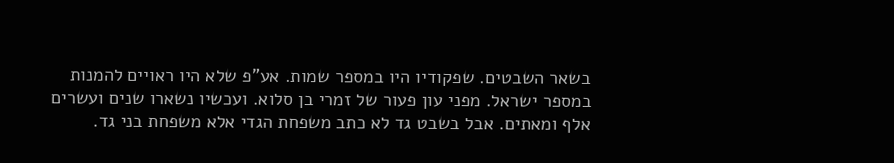בשאר השבטים. שפקודיו היו במספר שמות. אע"פ שלא היו ראויים להמנות במספר ישראל. מפני עון פעור של זמרי בן סלוא. ועכשיו נשארו שנים ועשרים אלף ומאתים. אבל בשבט גד לא כתב משפחת הגדי אלא משפחת בני גד.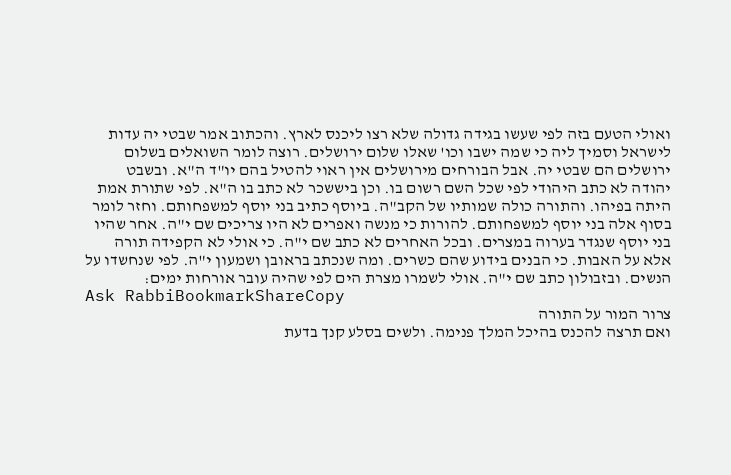ואולי הטעם בזה לפי שעשו בגידה גדולה שלא רצו ליכנס לארץ. והכתוב אמר שבטי יה עדות לישראל וסמיך ליה כי שמה ישבו וכו' שאלו שלום ירושלים. רוצה לומר השואלים בשלום ירושלים הם שבטי יה. אבל הבורחים מירושלים אין ראוי להטיל בהם יו"ד ה"א. ובשבט יהודה לא כתב היהודי לפי שכל השם רשום בו. וכן ביששכר לא כתב בו ה"א. לפי שתורת אמת היתה בפיהו. והתורה כולה שמותיו של הקב"ה. ביוסף כתיב בני יוסף למשפחותם. וחזר לומר בסוף אלה בני יוסף למשפחותם. להורות כי מנשה ואפרים לא היו צריכים שם י"ה. אחר שהיו בני יוסף שנגדר בערוה במצרים. ובכל האחרים לא כתב שם י"ה. כי אולי לא הקפידה תורה אלא על האבות. כי הבנים בידוע שהם כשרים. ומה שנכתב בראובן ושמעון י"ה. לפי שנחשדו על הנשים. ובזבולון כתב שם י"ה. אולי לשמרו מצרת הים לפי שהיה עובר אורחות ימים:
Ask RabbiBookmarkShareCopy
צרור המור על התורה
ואם תרצה להכנס בהיכל המלך פנימה. ולשים בסלע קנך בדעת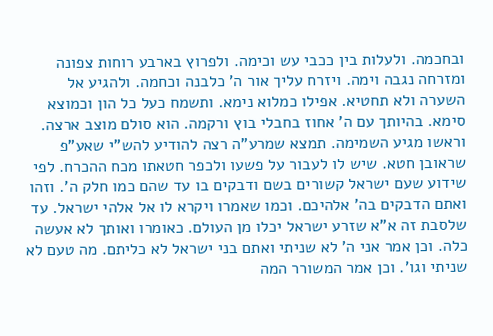ובחכמה. ולעלות בין ככבי עש וכימה. ולפרוץ בארבע רוחות צפונה ומזרחה נגבה וימה. ויזרח עליך אור ה' כלבנה וכחמה. ולהגיע אל השערה ולא תחטיא. אפילו כמלוא נימא. ותשמח כעל כל הון וכמוצא סימא. בהיותך עם ה' אחוז בחבלי בוץ ורקמה. הוא סולם מוצב ארצה. וראשו מגיע השמימה. תמצא שמרע"ה רצה להודיע להש"י שאע"פ שראובן חטא. שיש לו לעבור על פשעו ולכפר חטאתו מכח ההכרח. לפי שידוע שעם ישראל קשורים בשם ודבקים בו עד שהם כמו חלק ה'. וזהו ואתם הדבקים בה' אלהיכם. וכמו שאמרו ויקרא לו אל אלהי ישראל. עד שלסבת זה א"א שזרע ישראל יכלו מן העולם. כאומרו ואותך לא אעשה כלה. וכן אמר אני ה' לא שניתי ואתם בני ישראל לא כליתם. מה טעם לא שניתי וגו'. וכן אמר המשורר המה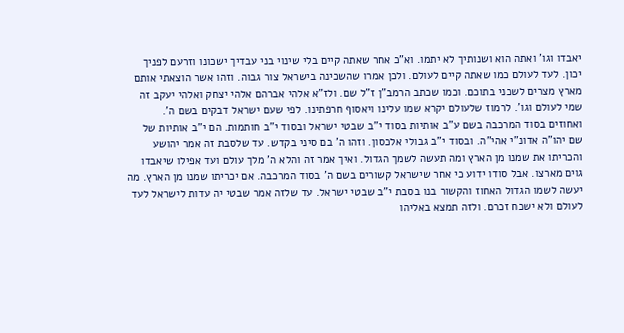יאבדו וגו' ואתה הוא ושנותיך לא יתמו. וא"כ אחר שאתה קיים בלי שינוי בני עבדיך ישכונו וזרעם לפניך יכון. לעד לעולם כמו שאתה קיים לעולם. ולכן אמרו שהשכינה בישראל צור גבוה. וזהו אשר הוצאתי אותם מארץ מצרים לשכני בתוכם. וכמו שכתב הרמב"ן ז"ל שם. ולז"א אלהי אברהם אלהי יצחק ואלהי יעקב זה שמי לעולם וגו'. לרמוז שלעולם יקרא שמו עלינו ויאסוף חרפתינו. לפי שעם ישראל דבקים בשם ה'. ואחוזים בסוד המרכבה בשם ע"ב אותיות בסוד י"ב שבטי ישראל ובסוד י"ב חותמות. הם י"ב אותיות של שם יהו"ה אדונ"י אהי"ה. ובסוד י"ב גבולי אלכסון. וזהו ה' בם סיני בקדש. עד שלסבת זה אמר יהושע והכריתו את שמנו מן הארץ ומה תעשה לשמך הגדול. ואיך אמר זה והלא ה' מלך עולם ועד אפילו שיאבדו גוים מארצו. אבל סודו ידוע כי אחר שישראל קשורים בשם ה' בסוד המרכבה. אם יכריתו שמנו מן הארץ. מה יעשה לשמו הגדול האחוז והקשור בנו בסבת י"ב שבטי ישראל. עד שלזה אמר שבטי יה עדות לישראל לעד לעולם ולא ישכח זכרם. ולזה תמצא באליהו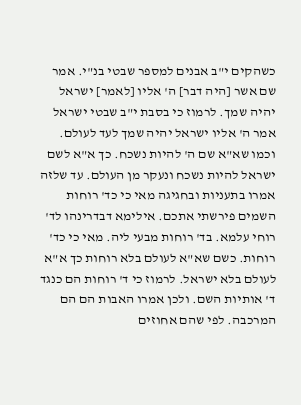כשהקים י"ב אבנים למספר שבטי בנ"י. אמר שם אשר [היה דבר] ה' אליו [לאמר] ישראל יהיה שמך. לרמוז כי בסבת י"ב שבטי ישראל אמר ה' אליו ישראל יהיה שמך לעד לעולם. וכמו שא"א שם ה' להיות נשכח. כך א"א לשם ישראל להיות נשכח ונעקר מן העולם. עד שלזה אמרו בתעניות ובחגיגה מאי כי כד' רוחות השמים פירשתי אתכם. אילימא דבדרינהו לד' רוחי עלמא. בד' רוחות מבעי ליה. מאי כי כד' רוחות. כשם שא"א לעולם בלא רוחות כך א"א לעולם בלא ישראל. לרמוז כי ד' רוחות הם כנגד ד' אותיות השם. ולכן אמרו האבות הם הם המרכבה. לפי שהם אחוזים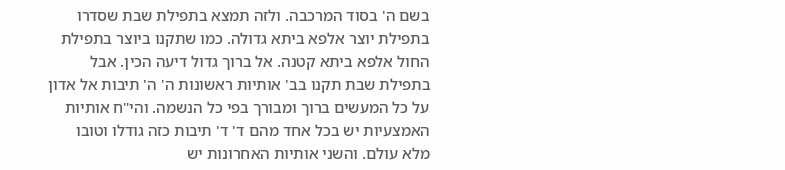בשם ה' בסוד המרכבה. ולזה תמצא בתפילת שבת שסדרו בתפילת יוצר אלפא ביתא גדולה. כמו שתקנו ביוצר בתפילת החול אלפא ביתא קטנה. אל ברוך גדול דיעה הכין. אבל בתפילת שבת תקנו בב' אותיות ראשונות ה' ה' תיבות אל אדון על כל המעשים ברוך ומבורך בפי כל הנשמה. והי"ח אותיות האמצעיות יש בכל אחד מהם ד' ד' תיבות כזה גודלו וטובו מלא עולם. והשני אותיות האחרונות יש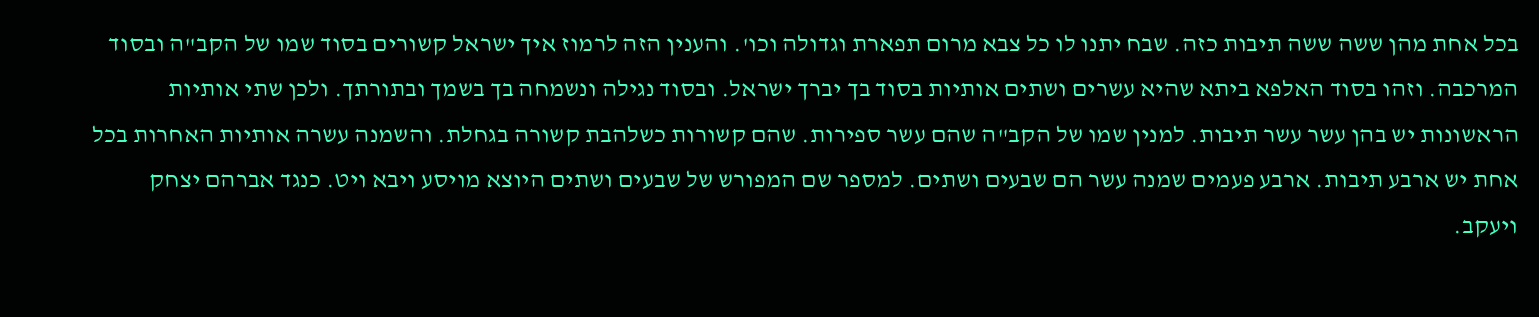בכל אחת מהן ששה ששה תיבות כזה. שבח יתנו לו כל צבא מרום תפארת וגדולה וכו'. והענין הזה לרמוז איך ישראל קשורים בסוד שמו של הקב"ה ובסוד המרכבה. וזהו בסוד האלפא ביתא שהיא עשרים ושתים אותיות בסוד בך יברך ישראל. ובסוד נגילה ונשמחה בך בשמך ובתורתך. ולכן שתי אותיות הראשונות יש בהן עשר עשר תיבות. למנין שמו של הקב"ה שהם עשר ספירות. שהם קשורות כשלהבת קשורה בגחלת. והשמנה עשרה אותיות האחרות בכל אחת יש ארבע תיבות. ארבע פעמים שמנה עשר הם שבעים ושתים. למספר שם המפורש של שבעים ושתים היוצא מויסע ויבא ויט. כנגד אברהם יצחק ויעקב.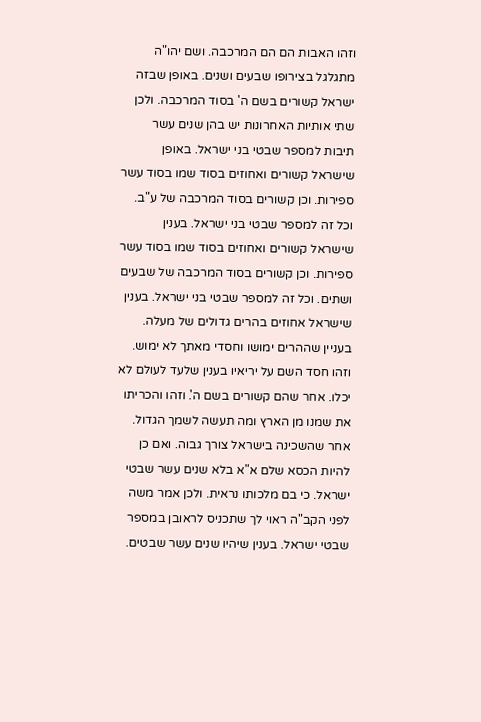וזהו האבות הם הם המרכבה. ושם יהו"ה מתגלגל בצירופו שבעים ושנים. באופן שבזה ישראל קשורים בשם ה' בסוד המרכבה. ולכן שתי אותיות האחרונות יש בהן שנים עשר תיבות למספר שבטי בני ישראל. באופן שישראל קשורים ואחוזים בסוד שמו בסוד עשר ספירות. וכן קשורים בסוד המרכבה של ע"ב. וכל זה למספר שבטי בני ישראל. בענין שישראל קשורים ואחוזים בסוד שמו בסוד עשר ספירות. וכן קשורים בסוד המרכבה של שבעים ושתים. וכל זה למספר שבטי בני ישראל. בענין שישראל אחוזים בהרים גדולים של מעלה. בעניין שההרים ימושו וחסדי מאתך לא ימוש. וזהו חסד השם על יריאיו בענין שלעד לעולם לא יכלו. אחר שהם קשורים בשם ה'. וזהו והכריתו את שמנו מן הארץ ומה תעשה לשמך הגדול. אחר שהשכינה בישראל צורך גבוה. ואם כן להיות הכסא שלם א"א בלא שנים עשר שבטי ישראל. כי בם מלכותו נראית. ולכן אמר משה לפני הקב"ה ראוי לך שתכניס לראובן במספר שבטי ישראל. בענין שיהיו שנים עשר שבטים.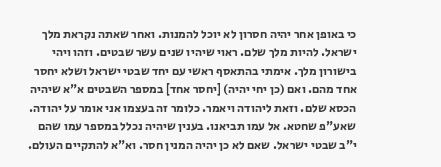כי באופן אחר יהיה חסרון לא יוכל להמנות. ואחר שאתה נקראת מלך ישראל. להיות מלך שלם. ראוי שיהיו שנים עשר שבטים. וזהו ויהי בישורון מלך. אימתי בהתאסף ראשי עם יחד שבטי ישראל ושלא יחסר אחד מהם. ואם (כן יחי יהיה) [יחסר אחד] במספר השבטים א"א שיהיה הכסא שלם. וזאת ליהודה ויאמר. כלומר זה בעצמו אני אומר על יהודה. שאע"פ שחטא. אל עמו תביאנו. בענין שיהיה נכלל במספר עמו שהם י"ב שבטי ישראל. שאם לא כן יהיה המנין חסר. וא"א להתקיים העולם.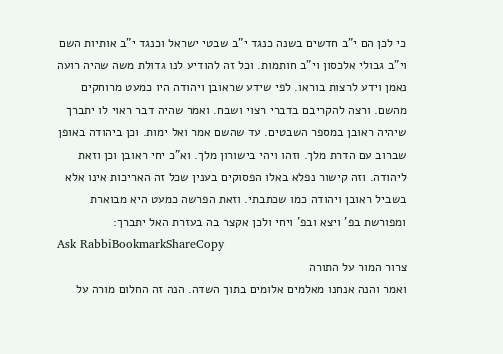כי לכן הם י"ב חדשים בשנה כנגד י"ב שבטי ישראל וכנגד י"ב אותיות השם וי"ב גבולי אלכסון וי"ב חותמות. וכל זה להודיע לנו גדולת משה שהיה רועה נאמן וידע לרצות בוראו. לפי שידע שראובן ויהודה היו כמעט מרוחקים מהשם. ורצה להקריבם בדברי רצוי ושבח. ואמר שהיה דבר ראוי לו יתברך שיהיה ראובן במספר השבטים. עד שהשם אמר ואל ימות. וכן ביהודה באופן שברוב עם הדרת מלך. וזהו ויהי בישורון מלך. וא"כ יחי ראובן וכן וזאת ליהודה. וזה קישור נפלא באלו הפסוקים בענין שכל זה האריכות אינו אלא בשביל ראובן ויהודה כמו שכתבתי. וזאת הפרשה כמעט היא מבוארת ומפורשת בפ' ויצא ובפ' ויחי ולכן אקצר בה בעזרת האל יתברך:
Ask RabbiBookmarkShareCopy
צרור המור על התורה
ואמר והנה אנחנו מאלמים אלומים בתוך השדה. הנה זה החלום מורה על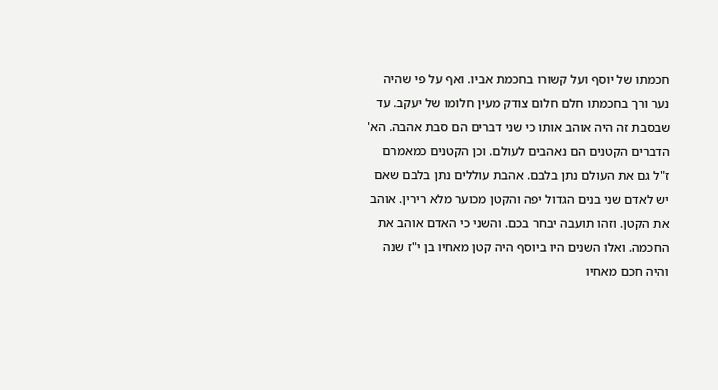חכמתו של יוסף ועל קשורו בחכמת אביו. ואף על פי שהיה נער ורך בחכמתו חלם חלום צודק מעין חלומו של יעקב. עד שבסבת זה היה אוהב אותו כי שני דברים הם סבת אהבה. הא' הדברים הקטנים הם נאהבים לעולם. וכן הקטנים כמאמרם ז"ל גם את העולם נתן בלבם. אהבת עוללים נתן בלבם שאם יש לאדם שני בנים הגדול יפה והקטן מכוער מלא רירין. אוהב את הקטן. וזהו תועבה יבחר בכם. והשני כי האדם אוהב את החכמה. ואלו השנים היו ביוסף היה קטן מאחיו בן י"ז שנה והיה חכם מאחיו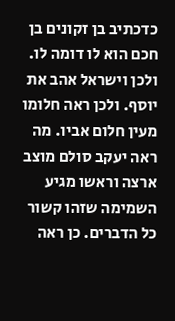כדכתיב בן זקונים בן חכם הוא לו דומה לו. ולכן וישראל אהב את יוסף. ולכן ראה חלומו מעין חלום אביו. מה ראה יעקב סולם מוצב ארצה וראשו מגיע השמימה שזהו קשור כל הדברים. כן ראה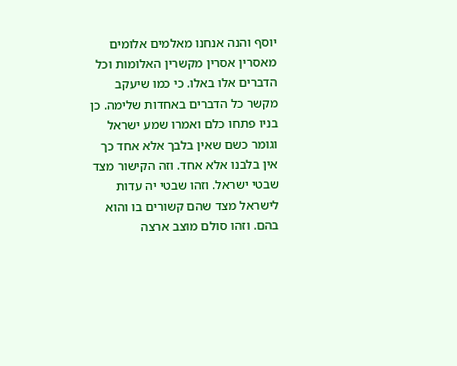יוסף והנה אנחנו מאלמים אלומים מאסרין אסרין מקשרין האלומות וכל הדברים אלו באלו. כי כמו שיעקב מקשר כל הדברים באחדות שלימה. כן בניו פתחו כלם ואמרו שמע ישראל וגומר כשם שאין בלבך אלא אחד כך אין בלבנו אלא אחד. וזה הקישור מצד שבטי ישראל. וזהו שבטי יה עדות לישראל מצד שהם קשורים בו והוא בהם. וזהו סולם מוצב ארצה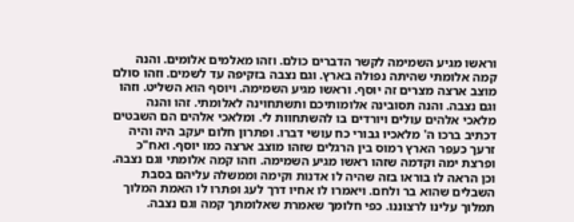וראשו מגיע השמימה לקשר הדברים כולם. וזהו מאלמים אלומים. והנה קמה אלומתי שהיתה נפולה בארץ. וגם נצבה בזקיפה עד לשמים. וזהו סולם מוצב ארצה מצרים זה יוסף. וראשו מגיע השמימה. ויוסף הוא השליט. וזהו וגם נצבה. והנה תסובינה אלומותיכם ותשתחוינה לאלומתי. זהו והנה מלאכי אלהים עולים ויורדים בו להשתחוות לי. ומלאכי אלהים הם השבטים דכתיב ברכו ה' מלאכיו גבורי כח עושי דברו. ופתרון חלום יעקב היה והיה זרעך כעפר הארץ רמוס בין הרגלים שזהו מוצב ארצה כמו יוסף. ואח"כ ופרצת ימה וקדמה שזהו ראשו מגיע השמימה. וזהו קמה אלומתי וגם נצבה. וכן הראה לו בוראו בזה שהיה לו אדנות וקימה וממשלה עליהם בסבת השבלים שהוא בר ולחם. ויאמרו לו אחיו דרך לעג ופתרו לו האמת המלוך תמלוך עלינו לרצוננו. כפי חלומך שאמרת שאלומתך קמה וגם נצבה.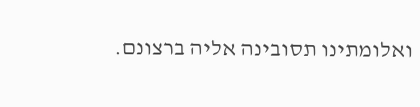ואלומתינו תסובינה אליה ברצונם.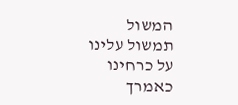המשול תמשול עלינו על כרחינו כאמרך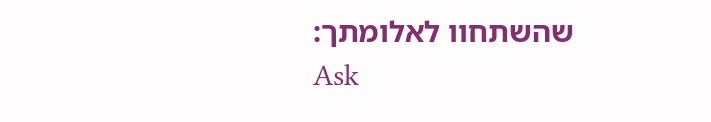שהשתחוו לאלומתך:
Ask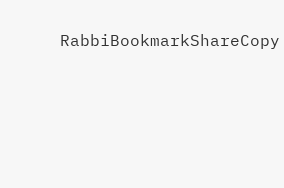RabbiBookmarkShareCopy